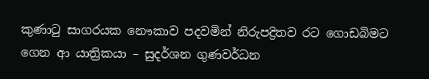කුණාටු සාගරයක නෞකාව පදවමින් නිරුපද්‍රිතව රට ගොඩබිමට ගෙන ආ යාත්‍රිකයා – සුදර්ශන ගුණවර්ධන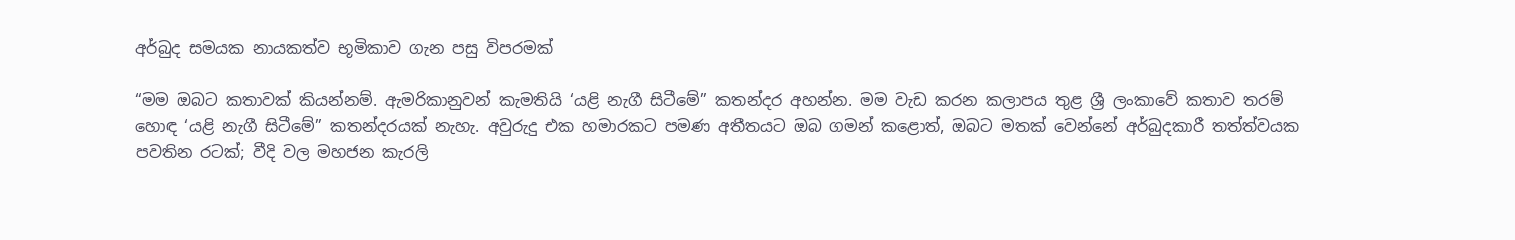අර්බුද සමයක නායකත්ව භූමිකාව ගැන පසු විපරමක්

“මම ඔබට කතාවක් කියන්නම්. ඇමරිකානුවන් කැමතියි ‘යළි නැගී සිටීමේ” කතන්දර අහන්න. මම වැඩ කරන කලාපය තුළ ශ්‍රී ලංකාවේ කතාව තරම් හොඳ ‘යළි නැගී සිටීමේ” කතන්දරයක් නැහැ. අවුරුදු එක හමාරකට පමණ අතීතයට ඔබ ගමන් කළොත්, ඔබට මතක් වෙන්නේ අර්බුදකාරී තත්ත්වයක පවතින රටක්; වීදි වල මහජන කැරලි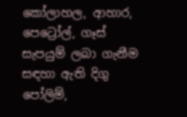කෝලාහල, ආහාර, පෙට්‍රෝල්, ගෑස් සැපයුම් ලබා ගැනීම සඳහා ඇති දිගු පෝලිම්,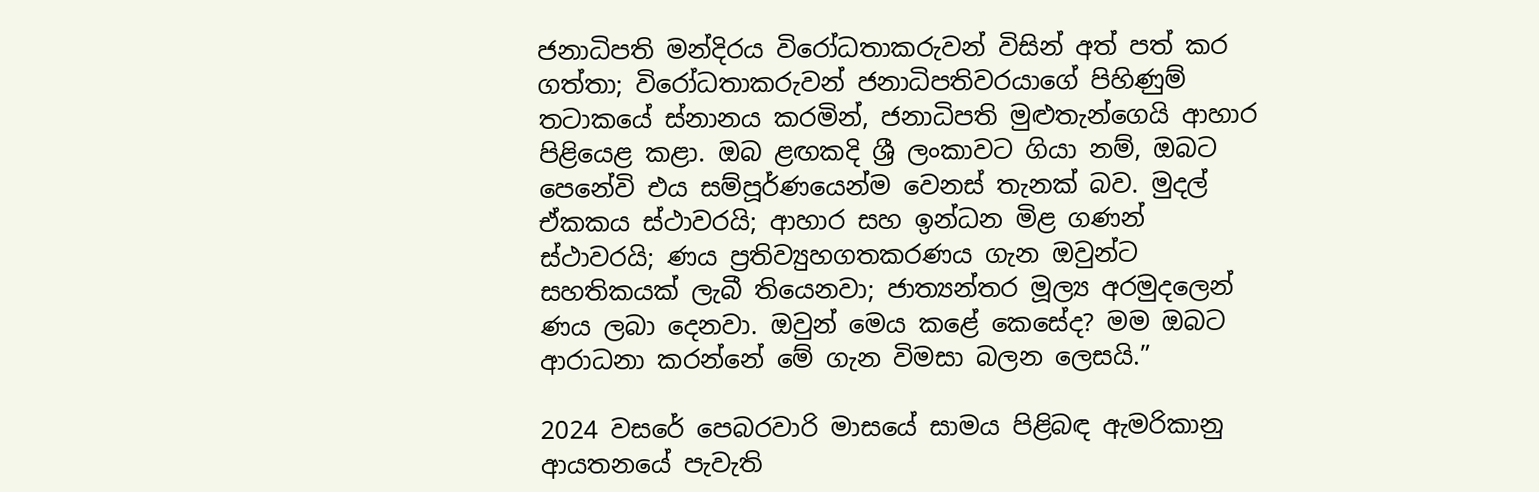ජනාධිපති මන්දිරය විරෝධතාකරුවන් විසින් අත් පත් කර ගත්තා; විරෝධතාකරුවන් ජනාධිපතිවරයාගේ පිහිණුම් තටාකයේ ස්නානය කරමින්, ජනාධිපති මුළුතැන්ගෙයි ආහාර පිළියෙළ කළා. ඔබ ළඟකදි ශ්‍රී ලංකාවට ගියා නම්, ඔබට පෙනේවි එය සම්පූර්ණයෙන්ම වෙනස් තැනක් බව. මුදල් ඒකකය ස්ථාවරයි; ආහාර සහ ඉන්ධන මිළ ගණන් ස්ථාවරයි; ණය ප්‍රතිව්‍යුහගතකරණය ගැන ඔවුන්ට සහතිකයක් ලැබී තියෙනවා; ජාත්‍යන්තර මූල්‍ය අරමුදලෙන් ණය ලබා දෙනවා. ඔවුන් මෙය කළේ කෙසේද? මම ඔබට ආරාධනා කරන්නේ මේ ගැන විමසා බලන ලෙසයි.”

2024 වසරේ පෙබරවාරි මාසයේ සාමය පිළිබඳ ඇමරිකානු ආයතනයේ පැවැති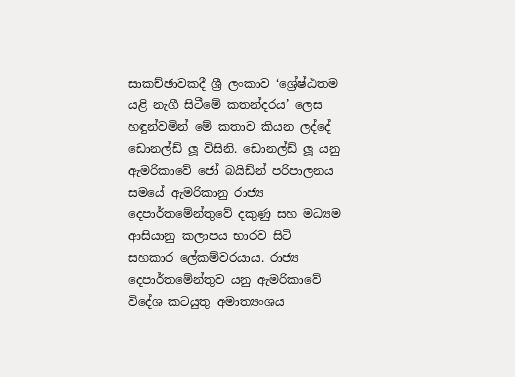සාකච්ඡාවකදී ශ්‍රී ලංකාව ‘ශ්‍රේෂ්ඨතම යළි නැගී සිටීමේ කතන්දරය’ ලෙස හඳුන්වමින් මේ කතාව කියන ලද්දේ ඩොනල්ඩ් ලූ විසිනි. ඩොනල්ඩ් ලූ යනු ඇමරිකාවේ ජෝ බයිඩ්න් පරිපාලනය සමයේ ඇමරිකානු රාජ්‍ය දෙපාර්තමේන්තුවේ දකුණු සහ මධ්‍යම ආසියානු කලාපය භාරව සිටි සහකාර ලේකම්වරයාය. රාජ්‍ය දෙපාර්තමේන්තුව යනු ඇමරිකාවේ විදේශ කටයුතු අමාත්‍යංශය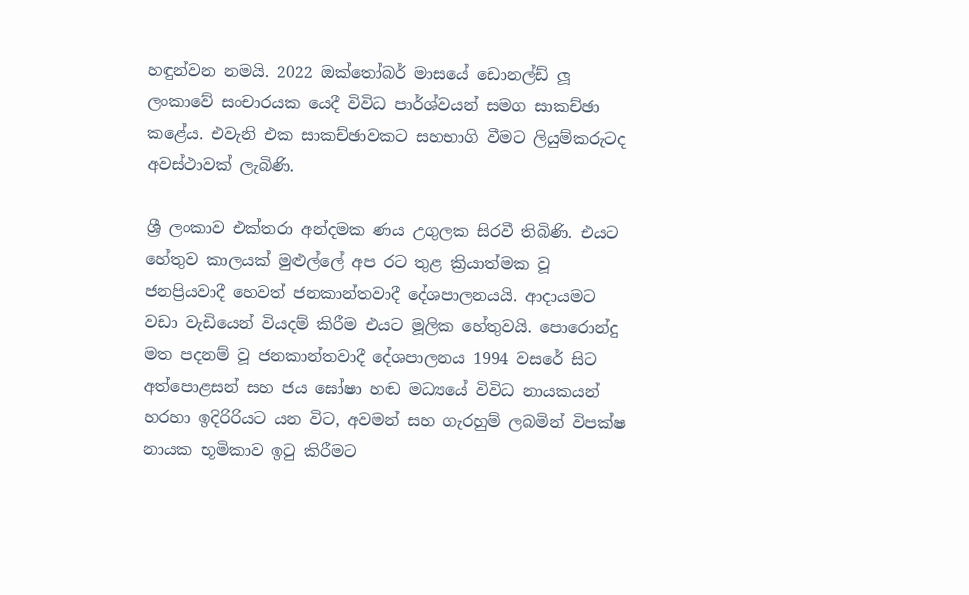හඳුන්වන නමයි. 2022 ඔක්තෝබර් මාසයේ ඩොනල්ඩ් ලූ ලංකාවේ සංචාරයක යෙදී විවිධ පාර්ශ්වයන් සමග සාකච්ඡා කළේය. එවැනි එක සාකච්ඡාවකට සහභාගි වීමට ලියුම්කරුටද අවස්ථාවක් ලැබිණි.

ශ්‍රී ලංකාව එක්තරා අන්දමක ණය උගුලක සිරවී තිබිණි. එයට හේතුව කාලයක් මුළුල්ලේ අප රට තුළ ක්‍රියාත්මක වූ ජනප්‍රියවාදී හෙවත් ජනකාන්තවාදී දේශපාලනයයි. ආදායමට වඩා වැඩියෙන් වියදම් කිරීම එයට මූලික හේතුවයි. පොරොන්දු මත පදනම් වූ ජනකාන්තවාදී දේශපාලනය 1994 වසරේ සිට අත්පොළසන් සහ ජය ඝෝෂා හඬ මධ්‍යයේ විවිධ නායකයන් හරහා ඉදිරිරියට යන විට, අවමන් සහ ගැරහුම් ලබමින් විපක්ෂ නායක භූමිකාව ඉටු කිරීමට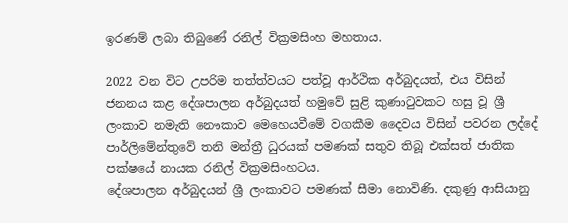ඉරණම් ලබා තිබුණේ රනිල් වික්‍රමසිංහ මහතාය.

2022 වන විට උපරිම තත්ත්වයට පත්වූ ආර්ථික අර්බුදයත්, එය විසින් ජනනය කළ දේශපාලන අර්බුදයත් හමුවේ සුළි කුණාටුවකට හසු වූ ශ්‍රී ලංකාව නමැති නෞකාව මෙහෙයවීමේ වගකීම දෛවය විසින් පවරන ලද්දේ පාර්ලිමේන්තුවේ තනි මන්ත්‍රී ධුරයක් පමණක් සතුව තිබූ එක්සත් ජාතික පක්ෂයේ නායක රනිල් වික්‍රමසිංහටය.
දේශපාලන අර්බුදයන් ශ්‍රී ලංකාවට පමණක් සීමා නොවිණි. දකුණු ආසියානු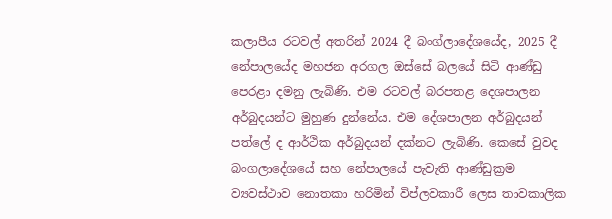කලාපීය රටවල් අතරින් 2024 දී බංග්ලාදේශයේද, 2025 දී නේපාලයේද මහජන අරගල ඔස්සේ බලයේ සිටි ආණ්ඩු පෙරළා දමනු ලැබිණි. එම රටවල් බරපතළ දෙශපාලන අර්බුදයන්ට මුහුණ දුන්නේය. එම දේශපාලන අර්බුදයන් පත්ලේ ද ආර්ථික අර්බුදයන් දක්නට ලැබිණි. කෙසේ වුවද බංගලාදේශයේ සහ නේපාලයේ පැවැති ආණ්ඩුක්‍රම ව්‍යවස්ථාව නොතකා හරිමින් විප්ලවකාරී ලෙස තාවකාලික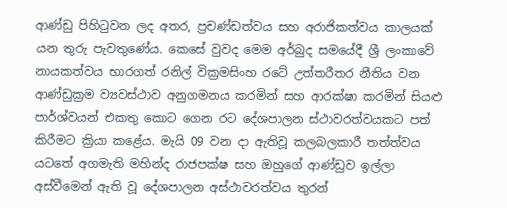ආණ්ඩු පිහිටුවන ලද අතර, ප්‍රචණ්ඩත්වය සහ අරාජිකත්වය කාලයක් යන තුරු පැවතුණේය. කෙසේ වුවද මෙම අර්බුද සමයේදී ශ්‍රී ලංකාවේ නායකත්වය භාරගත් රනිල් වික්‍රමසිංහ රටේ උත්තරීතර නීතිය වන ආණ්ඩුක්‍රම ව්‍යවස්ථාව අනුගමනය කරමින් සහ ආරක්ෂා කරමින් සියළු පාර්ශ්වයන් එකතු කොට ගෙන රට දේශපාලන ස්ථාවරත්වයකට පත් කිරීමට ක්‍රියා කළේය. මැයි 09 වන දා ඇතිවූ කලබලකාරී තත්ත්වය යටතේ අගමැති මහින්ද රාජපක්ෂ සහ ඔහුගේ ආණ්ඩුව ඉල්ලා අස්වීමෙන් ඇති වූ දේශපාලන අස්ථාවරත්වය තුරන්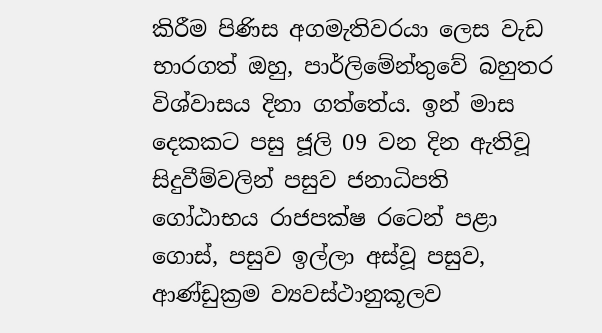කිරීම පිණිස අගමැතිවරයා ලෙස වැඩ භාරගත් ඔහු, පාර්ලිමේන්තුවේ බහුතර විශ්වාසය දිනා ගත්තේය. ඉන් මාස දෙකකට පසු ජූලි 09 වන දින ඇතිවූ සිදුවීම්වලින් පසුව ජනාධිපති ගෝඨාභය රාජපක්ෂ රටෙන් පළා ගොස්, පසුව ඉල්ලා අස්වූ පසුව, ආණ්ඩුක්‍රම ව්‍යවස්ථානුකූලව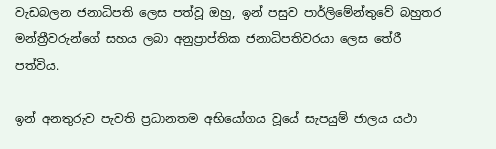වැඩබලන ජනාධිපති ලෙස පත්වූ ඔහු, ඉන් පසුව පාර්ලිමේන්තුවේ බහුතර මන්ත්‍රීවරුන්ගේ සහය ලබා අනුප්‍රාප්තික ජනාධිපතිවරයා ලෙස තේරී පත්විය.

ඉන් අනතුරුව පැවති ප්‍රධානතම අභියෝගය වූයේ සැපයුම් ජාලය යථා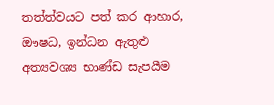තත්ත්වයට පත් කර ආහාර, ඖෂධ, ඉන්ධන ඇතුළු අත්‍යවශ්‍ය භාණ්ඩ සැපයීම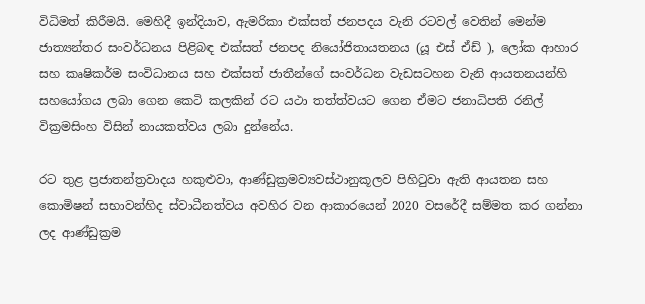විධිමත් කිරීමයි. මෙහිදී ඉන්දියාව, ඇමරිකා එක්සත් ජනපදය වැනි රටවල් වෙතින් මෙන්ම ජාත්‍යන්තර සංවර්ධනය පිළිබඳ එක්සත් ජනපද නියෝජිතායතනය (යූ එස් ඒඩ් ), ලෝක ආහාර සහ කෘෂිකර්ම සංවිධානය සහ එක්සත් ජාතීන්ගේ සංවර්ධන වැඩසටහන වැනි ආයතනයන්හි සහයෝගය ලබා ගෙන කෙටි කලකින් රට යථා තත්ත්වයට ගෙන ඒමට ජනාධිපති රනිල් වික්‍රමසිංහ විසින් නායකත්වය ලබා දුන්නේය.

රට තුළ ප්‍රජාතන්ත්‍රවාදය හකුළුවා, ආණ්ඩුක්‍රමව්‍යවස්ථානුකූලව පිහිටුවා ඇති ආයතන සහ කොමිෂන් සභාවන්හිද ස්වාධීනත්වය අවහිර වන ආකාරයෙන් 2020 වසරේදී සම්මත කර ගන්නා ලද ආණ්ඩුක්‍රම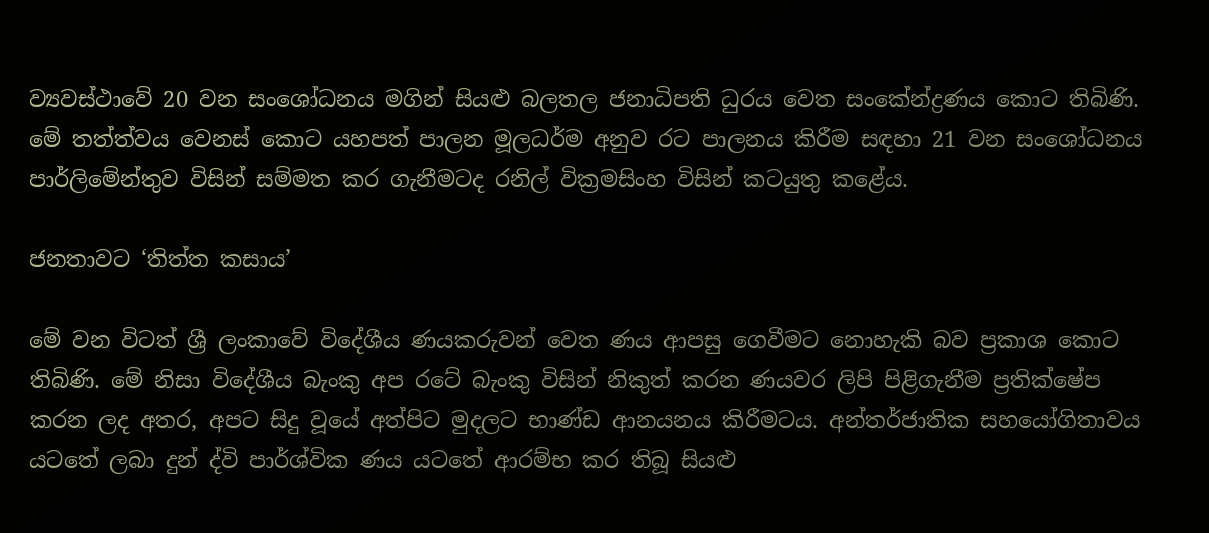ව්‍යවස්ථාවේ 20 වන සංශෝධනය මගින් සියළු බලතල ජනාධිපති ධුරය වෙත සංකේන්ද්‍රණය කොට තිබිණි. මේ තත්ත්වය වෙනස් කොට යහපත් පාලන මූලධර්ම අනුව රට පාලනය කිරීම සඳහා 21 වන සංශෝධනය පාර්ලිමේන්තුව විසින් සම්මත කර ගැනීමටද රනිල් වික්‍රමසිංහ විසින් කටයුතු කළේය.

ජනතාවට ‘තිත්ත කසාය’

මේ වන විටත් ශ්‍රී ලංකාවේ විදේශීය ණයකරුවන් වෙත ණය ආපසු ගෙවීමට නොහැකි බව ප්‍රකාශ කොට තිබිණි. මේ නිසා විදේශීය බැංකු අප රටේ බැංකු විසින් නිකුත් කරන ණයවර ලිපි පිළිගැනීම ප්‍රතික්ෂේප කරන ලද අතර, අපට සිදු වූයේ අත්පිට මුදලට භාණ්ඩ ආනයනය කිරීමටය. අන්තර්ජාතික සහයෝගිතාවය යටතේ ලබා දුන් ද්වි පාර්ශ්වික ණය යටතේ ආරම්භ කර තිබූ සියළු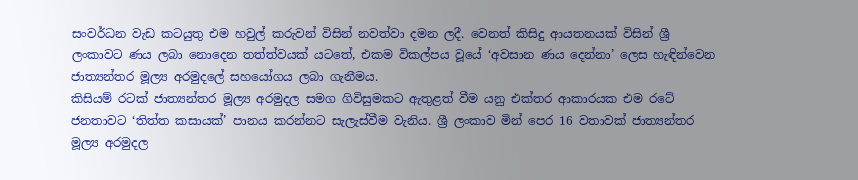සංවර්ධන වැඩ කටයුතු එම හවුල් කරුවන් විසින් නවත්වා දමන ලදී. වෙනත් කිසිදු ආයතනයක් විසින් ශ්‍රී ලංකාවට ණය ලබා නොදෙන තත්ත්වයක් යටතේ, එකම විකල්පය වූයේ ‘අවසාන ණය දෙන්නා’ ලෙස හැඳින්වෙන ජාත්‍යන්තර මූල්‍ය අරමුදලේ සහයෝගය ලබා ගැනීමය.
කිසියම් රටක් ජාත්‍යන්තර මූල්‍ය අරමුදල සමග ගිවිසුමකට ඇතුළත් වීම යනු එක්තර ආකාරයක එම රටේ ජනතාවට ‘තිත්ත කසායක්’ පානය කරන්නට සැලැස්වීම වැනිය. ශ්‍රී ලංකාව මින් පෙර 16 වතාවක් ජාත්‍යන්තර මූල්‍ය අරමුදල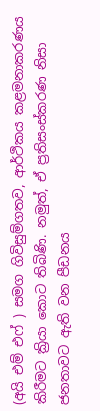(අයි එම් එෆ් ) සමග ගිවිසුම්ගතව, ආර්ථිකය කළමනාකරණය කිරීමට ක්‍රියා කොට තිබිණි. නමුත්, ඒ ප්‍රතිසංස්කරණ නිසා ජනතාවට ඇති වන පීඩනය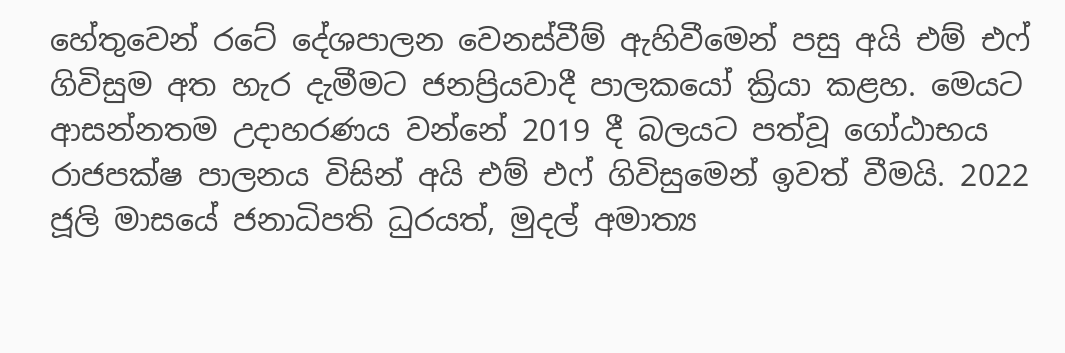හේතුවෙන් රටේ දේශපාලන වෙනස්වීම් ඇහිවීමෙන් පසු අයි එම් එෆ් ගිවිසුම අත හැර දැමීමට ජනප්‍රියවාදී පාලකයෝ ක්‍රියා කළහ. මෙයට ආසන්නතම උදාහරණය වන්නේ 2019 දී බලයට පත්වූ ගෝඨාභය රාජපක්ෂ පාලනය විසින් අයි එම් එෆ් ගිවිසුමෙන් ඉවත් වීමයි. 2022 ජූලි මාසයේ ජනාධිපති ධුරයත්, මුදල් අමාත්‍ය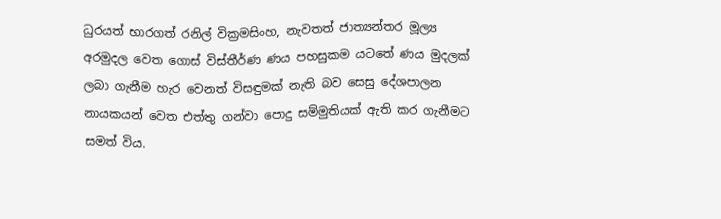ධුරයත් භාරගත් රනිල් වික්‍රමසිංහ, නැවතත් ජාත්‍යන්තර මූල්‍ය අරමුදල වෙත ගොස් විස්තීර්ණ ණය පහසුකම යටතේ ණය මුදලක් ලබා ගැනීම හැර වෙනත් විසඳුමක් නැති බව සෙසු දේශපාලන නායකයන් වෙත එත්තු ගන්වා පොදු සම්මුතියක් ඇති කර ගැනීමට සමත් විය.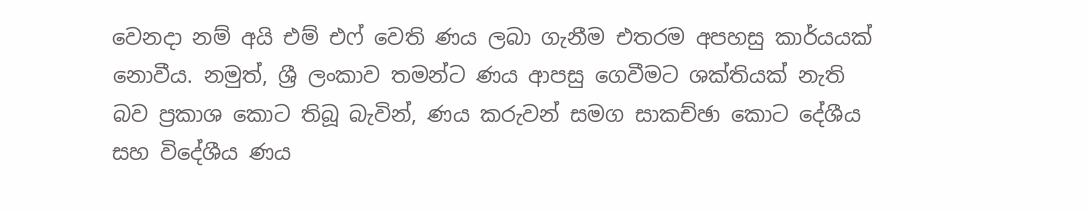වෙනදා නම් අයි එම් එෆ් වෙති ණය ලබා ගැනීම එතරම අපහසු කාර්යයක් නොවීය. නමුත්, ශ්‍රී ලංකාව තමන්ට ණය ආපසු ගෙවීමට ශක්තියක් නැති බව ප්‍රකාශ කොට තිබූ බැවින්, ණය කරුවන් සමග සාකච්ඡා කොට දේශීය සහ විදේශීය ණය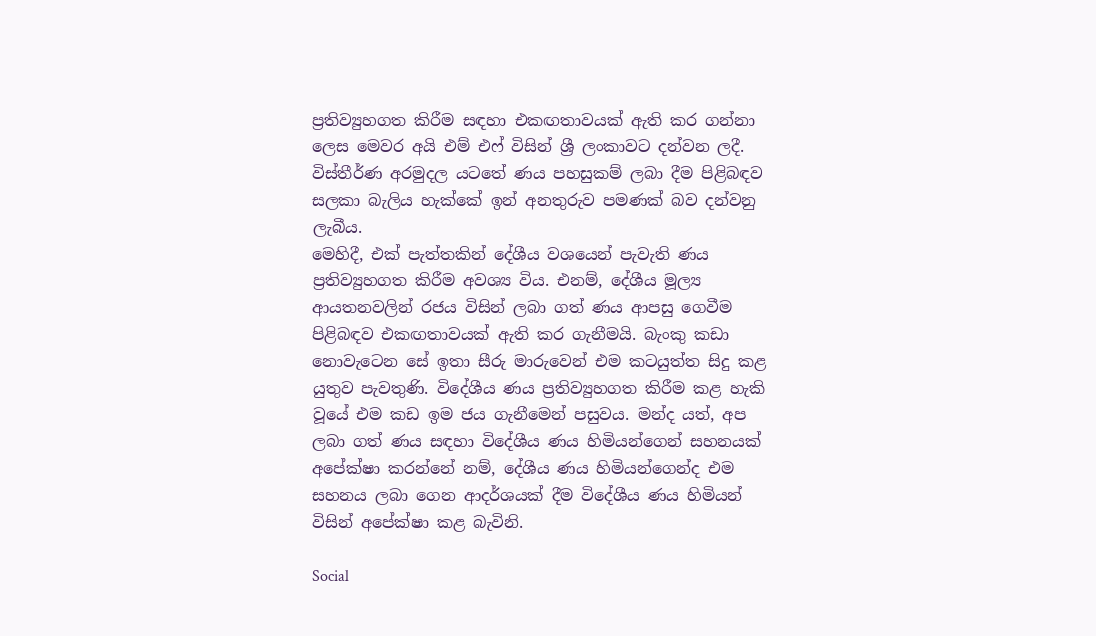ප්‍රතිව්‍යුහගත කිරීම සඳහා එකඟතාවයක් ඇති කර ගන්නා ලෙස මෙවර අයි එම් එෆ් විසින් ශ්‍රී ලංකාවට දන්වන ලදී. විස්තීර්ණ අරමුදල යටතේ ණය පහසුකම් ලබා දීම පිළිබඳව සලකා බැලිය හැක්කේ ඉන් අනතුරුව පමණක් බව දන්වනු ලැබීය.
මෙහිදී, එක් පැත්තකින් දේශීය වශයෙන් පැවැති ණය ප්‍රතිව්‍යුහගත කිරීම අවශ්‍ය විය. එනම්, දේශීය මූල්‍ය ආයතනවලින් රජය විසින් ලබා ගත් ණය ආපසු ගෙවීම පිළිබඳව එකඟතාවයක් ඇති කර ගැනීමයි. බැංකු කඩා නොවැටෙන සේ ඉතා සීරු මාරුවෙන් එම කටයුත්ත සිදු කළ යුතුව පැවතුණි. විදේශීය ණය ප්‍රතිව්‍යුහගත කිරීම කළ හැකි වූයේ එම කඩ ඉම ජය ගැනීමෙන් පසුවය. මන්ද යත්, අප ලබා ගත් ණය සඳහා විදේශීය ණය හිමියන්ගෙන් සහනයක් අපේක්ෂා කරන්නේ නම්, දේශීය ණය හිමියන්ගෙන්ද එම සහනය ලබා ගෙන ආදර්ශයක් දීම විදේශීය ණය හිමියන් විසින් අපේක්ෂා කළ බැවිනි.

Social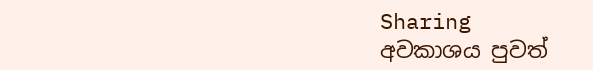Sharing
අවකාශය පුවත්